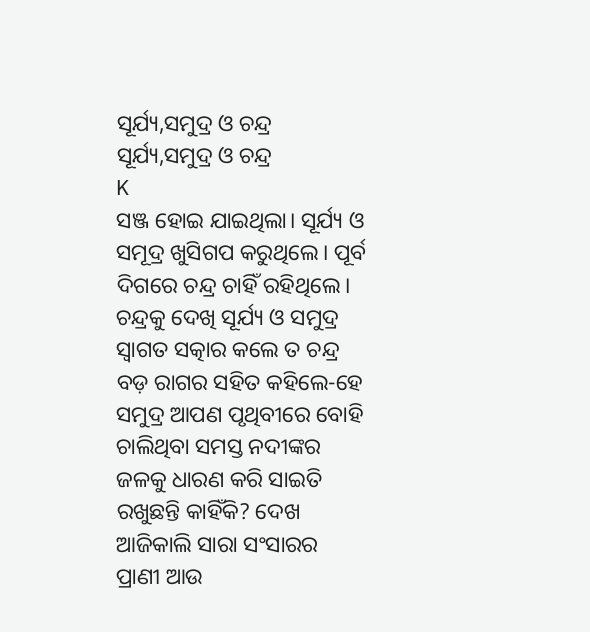ସୂର୍ଯ୍ୟ,ସମୁଦ୍ର ଓ ଚନ୍ଦ୍ର
ସୂର୍ଯ୍ୟ,ସମୁଦ୍ର ଓ ଚନ୍ଦ୍ର
K
ସଞ୍ଜ ହୋଇ ଯାଇଥିଲା। ସୂର୍ଯ୍ୟ ଓ ସମୂଦ୍ର ଖୁସିଗପ କରୁଥିଲେ। ପୂର୍ବ ଦିଗରେ ଚନ୍ଦ୍ର ଚାହିଁ ରହିଥିଲେ। ଚନ୍ଦ୍ରକୁ ଦେଖି ସୂର୍ଯ୍ୟ ଓ ସମୁଦ୍ର ସ୍ବାଗତ ସତ୍କାର କଲେ ତ ଚନ୍ଦ୍ର ବଡ଼ ରାଗର ସହିତ କହିଲେ-ହେ ସମୁଦ୍ର ଆପଣ ପୃଥିବୀରେ ବୋହି ଚାଲିଥିବା ସମସ୍ତ ନଦୀଙ୍କର ଜଳକୁ ଧାରଣ କରି ସାଇତି ରଖୁଛନ୍ତି କାହିଁକି? ଦେଖ ଆଜିକାଲି ସାରା ସଂସାରର ପ୍ରାଣୀ ଆଉ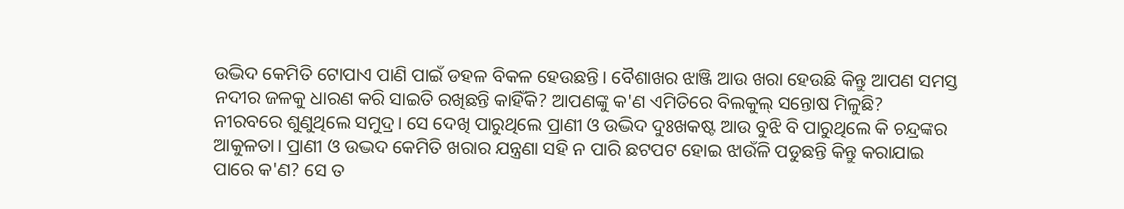ଉଦ୍ଭିଦ କେମିତି ଟୋପାଏ ପାଣି ପାଇଁ ଡହଳ ବିକଳ ହେଉଛନ୍ତି। ବୈଶାଖର ଝାଞ୍ଜି ଆଉ ଖରା ହେଉଛି କିନ୍ତୁ ଆପଣ ସମସ୍ତ ନଦୀର ଜଳକୁ ଧାରଣ କରି ସାଇତି ରଖିଛନ୍ତି କାହିଁକି? ଆପଣଙ୍କୁ କ'ଣ ଏମିତିରେ ବିଲକୁଲ୍ ସନ୍ତୋଷ ମିଳୁଛି?
ନୀରବରେ ଶୁଣୁଥିଲେ ସମୁଦ୍ର। ସେ ଦେଖି ପାରୁଥିଲେ ପ୍ରାଣୀ ଓ ଉଦ୍ଭିଦ ଦୁଃଖକଷ୍ଟ ଆଉ ବୁଝି ବି ପାରୁଥିଲେ କି ଚନ୍ଦ୍ରଙ୍କର ଆକୁଳତା। ପ୍ରାଣୀ ଓ ଉଦ୍ଭଦ କେମିତି ଖରାର ଯନ୍ତ୍ରଣା ସହି ନ ପାରି ଛଟପଟ ହୋଇ ଝାଉଁଳି ପଡୁଛନ୍ତି କିନ୍ତୁ କରାଯାଇ ପାରେ କ'ଣ? ସେ ତ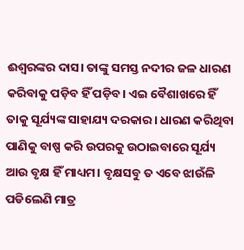ଈଶ୍ବରଙ୍କର ଦାସ। ତାଙ୍କୁ ସମସ୍ତ ନଦୀର ଜଳ ଧାରଣ କରିବାକୁ ପଡ଼ିବ ହିଁ ପଡ଼ିବ। ଏଇ ବୈଶାଖରେ ହିଁ ତାକୁ ସୂର୍ଯ୍ୟଙ୍କ ସାହାଯ୍ୟ ଦରକାର। ଧାରଣ କରିଥିବା ପାଣିକୁ ବାଷ୍ପ କରି ଉପରକୁ ଉଠାଇବାରେ ସୂର୍ଯ୍ୟ ଆଉ ବୃକ୍ଷ ହିଁ ମାଧ୍ୟମ। ବୃକ୍ଷସବୁ ତ ଏବେ ଝାଉଁଳି ପଡିଲେଣି ମାତ୍ର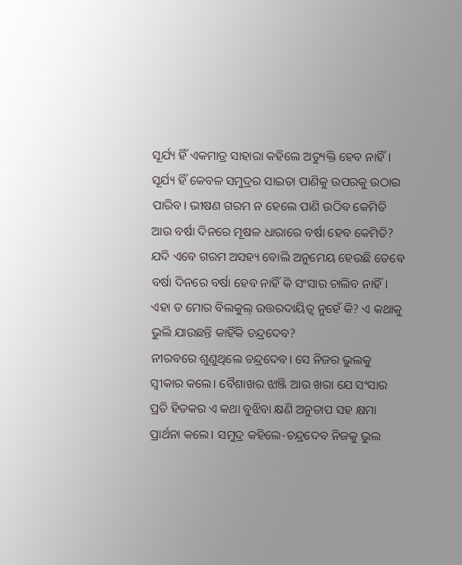ସୂର୍ଯ୍ୟ ହିଁ ଏକମାତ୍ର ସାହାରା କହିଲେ ଅତ୍ୟୁକ୍ତି ହେବ ନାହିଁ। ସୂର୍ଯ୍ୟ ହିଁ କେବଳ ସମୁଦ୍ରର ସାଇତା ପାଣିକୁ ଉପରକୁ ଉଠାଇ ପାରିବ। ଭୀଷଣ ଗରମ ନ ହେଲେ ପାଣି ଉଠିବ କେମିତି ଆଉ ବର୍ଷା ଦିନରେ ମୂଷଳ ଧାରାରେ ବର୍ଷା ହେବ କେମିତି? ଯଦି ଏବେ ଗରମ ଅସହ୍ୟ ବୋଲି ଅନୁମେୟ ହେଉଛି ତେବେ ବର୍ଷା ଦିନରେ ବର୍ଷା ହେବ ନାହିଁ କି ସଂସାର ଚାଲିବ ନାହିଁ। ଏହା ତ ମୋର ବିଲକୁଲ୍ ଉତ୍ତରଦାୟିତ୍ଵ ନୁହେଁ କି? ଏ କଥାକୁ ଭୁଲି ଯାଉଛନ୍ତି କାହିଁକି ଚନ୍ଦ୍ରଦେବ?
ନୀରବରେ ଶୁଣୁଥିଲେ ଚନ୍ଦ୍ରଦେବ। ସେ ନିଜର ଭୁଲକୁ ସ୍ବୀକାର କଲେ। ବୈଶାଖର ଝାଞ୍ଜି ଆଉ ଖରା ଯେ ସଂସାର ପ୍ରତି ହିତକର ଏ କଥା ବୁଝିବା କ୍ଷଣି ଅନୁତାପ ସହ କ୍ଷମା ପ୍ରାର୍ଥନା କଲେ। ସମୁଦ୍ର କହିଲେ-ଚନ୍ଦ୍ରଦେବ ନିଜକୁ ଭୁଲ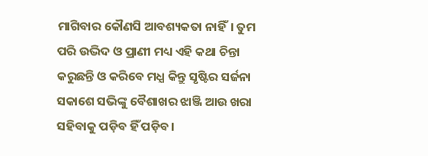ମାଗିବାର କୌଣସି ଆବଶ୍ୟକତା ନାହିଁ। ତୁମ ପରି ଉଦ୍ଭିଦ ଓ ପ୍ରାଣୀ ମଧ୍ୟ ଏହି କଥା ଚିନ୍ତା କରୁଛନ୍ତି ଓ କରିବେ ମଧ୍ଯ କିନ୍ତୁ ସୃଷ୍ଟିର ସର୍ଜନା ସକାଶେ ସଭିଙ୍କୁ ବୈଶାଖର ଝାଞ୍ଜି ଆଉ ଖରା ସହିବାକୁ ପଡ଼ିବ ହିଁ ପଡ଼ିବ।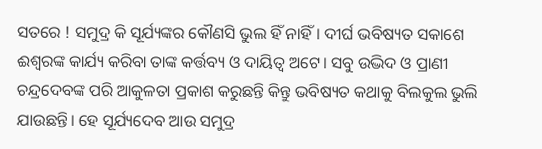ସତରେ ! ସମୁଦ୍ର କି ସୂର୍ଯ୍ୟଙ୍କର କୌଣସି ଭୁଲ ହିଁ ନାହିଁ। ଦୀର୍ଘ ଭବିଷ୍ୟତ ସକାଶେ ଈଶ୍ବରଙ୍କ କାର୍ଯ୍ୟ କରିବା ତାଙ୍କ କର୍ତ୍ତବ୍ୟ ଓ ଦାୟିତ୍ଵ ଅଟେ। ସବୁ ଉଦ୍ଭିଦ ଓ ପ୍ରାଣୀ ଚନ୍ଦ୍ରଦେବଙ୍କ ପରି ଆକୁଳତା ପ୍ରକାଶ କରୁଛନ୍ତି କିନ୍ତୁ ଭବିଷ୍ୟତ କଥାକୁ ବିଲକୁଲ ଭୁଲି ଯାଉଛନ୍ତି। ହେ ସୂର୍ଯ୍ୟଦେବ ଆଉ ସମୁଦ୍ର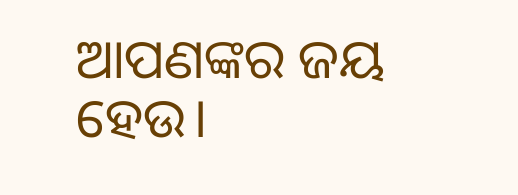ଆପଣଙ୍କର ଜୟ ହେଉ।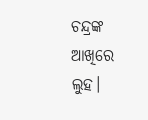ଚନ୍ଦ୍ରଙ୍କ ଆଖିରେ ଲୁହ।